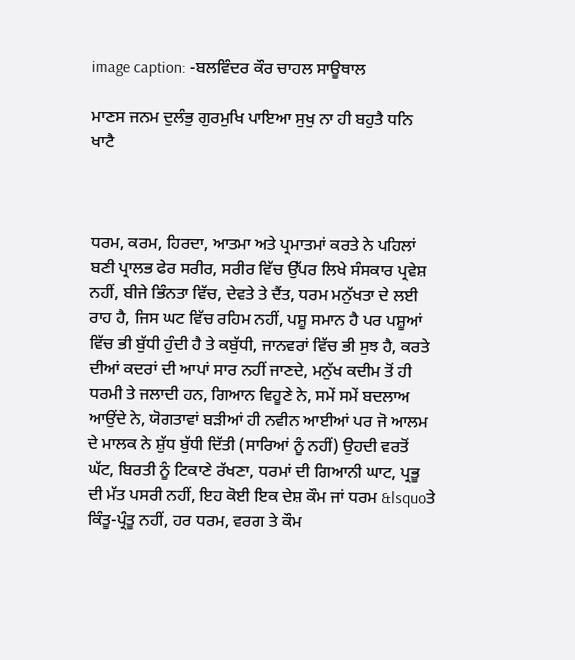image caption: -ਬਲਵਿੰਦਰ ਕੌਰ ਚਾਹਲ ਸਾਊਥਾਲ

ਮਾਣਸ ਜਨਮ ਦੁਲੰਭੁ ਗੁਰਮੁਖਿ ਪਾਇਆ ਸੁਖੁ ਨਾ ਹੀ ਬਹੁਤੈ ਧਨਿ ਖਾਟੈ



ਧਰਮ, ਕਰਮ, ਹਿਰਦਾ, ਆਤਮਾ ਅਤੇ ਪ੍ਰਮਾਤਮਾਂ ਕਰਤੇ ਨੇ ਪਹਿਲਾਂ ਬਣੀ ਪ੍ਰਾਲਭ ਫੇਰ ਸਰੀਰ, ਸਰੀਰ ਵਿੱਚ ਉੱਪਰ ਲਿਖੇ ਸੰਸਕਾਰ ਪ੍ਰਵੇਸ਼ ਨਹੀਂ, ਬੀਜੇ ਭਿੰਨਤਾ ਵਿੱਚ, ਦੇਵਤੇ ਤੇ ਦੈਂਤ, ਧਰਮ ਮਨੁੱਖਤਾ ਦੇ ਲਈ ਰਾਹ ਹੈ, ਜਿਸ ਘਟ ਵਿੱਚ ਰਹਿਮ ਨਹੀਂ, ਪਸ਼ੂ ਸਮਾਨ ਹੈ ਪਰ ਪਸ਼ੂਆਂ ਵਿੱਚ ਭੀ ਬੁੱਧੀ ਹੁੰਦੀ ਹੈ ਤੇ ਕਬੁੱਧੀ, ਜਾਨਵਰਾਂ ਵਿੱਚ ਭੀ ਸੁਝ ਹੈ, ਕਰਤੇ ਦੀਆਂ ਕਦਰਾਂ ਦੀ ਆਪਾਂ ਸਾਰ ਨਹੀਂ ਜਾਣਦੇ, ਮਨੁੱਖ ਕਦੀਮ ਤੋਂ ਹੀ ਧਰਮੀ ਤੇ ਜਲਾਦੀ ਹਨ, ਗਿਆਨ ਵਿਹੂਣੇ ਨੇ, ਸਮੇਂ ਸਮੇਂ ਬਦਲਾਅ ਆਉਂਦੇ ਨੇ, ਯੋਗਤਾਵਾਂ ਬੜੀਆਂ ਹੀ ਨਵੀਨ ਆਈਆਂ ਪਰ ਜੋ ਆਲਮ ਦੇ ਮਾਲਕ ਨੇ ਸ਼ੁੱਧ ਬੁੱਧੀ ਦਿੱਤੀ (ਸਾਰਿਆਂ ਨੂੰ ਨਹੀਂ) ਉਹਦੀ ਵਰਤੋਂ ਘੱਟ, ਬਿਰਤੀ ਨੂੰ ਟਿਕਾਣੇ ਰੱਖਣਾ, ਧਰਮਾਂ ਦੀ ਗਿਆਨੀ ਘਾਟ, ਪ੍ਰਭੂ ਦੀ ਮੱਤ ਪਸਰੀ ਨਹੀਂ, ਇਹ ਕੋਈ ਇਕ ਦੇਸ਼ ਕੌਮ ਜਾਂ ਧਰਮ &lsquoਤੇ ਕਿੰਤੂ-ਪ੍ਰੰਤੂ ਨਹੀਂ, ਹਰ ਧਰਮ, ਵਰਗ ਤੇ ਕੌਮ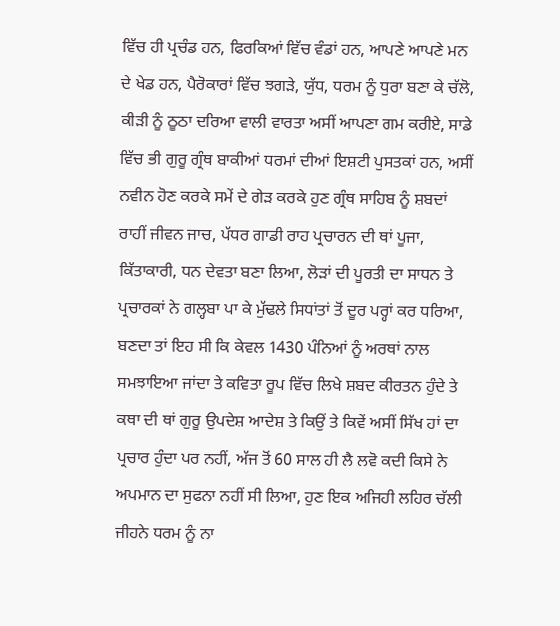ਵਿੱਚ ਹੀ ਪ੍ਰਚੰਡ ਹਨ, ਫਿਰਕਿਆਂ ਵਿੱਚ ਵੰਡਾਂ ਹਨ, ਆਪਣੇ ਆਪਣੇ ਮਨ ਦੇ ਖੇਡ ਹਨ, ਪੈਰੋਕਾਰਾਂ ਵਿੱਚ ਝਗੜੇ, ਯੁੱਧ, ਧਰਮ ਨੂੰ ਧੁਰਾ ਬਣਾ ਕੇ ਚੱਲੋ, ਕੀੜੀ ਨੂੰ ਠੂਠਾ ਦਰਿਆ ਵਾਲੀ ਵਾਰਤਾ ਅਸੀਂ ਆਪਣਾ ਗਮ ਕਰੀਏ, ਸਾਡੇ ਵਿੱਚ ਭੀ ਗੁਰੂ ਗ੍ਰੰਥ ਬਾਕੀਆਂ ਧਰਮਾਂ ਦੀਆਂ ਇਸ਼ਟੀ ਪੁਸਤਕਾਂ ਹਨ, ਅਸੀਂ ਨਵੀਨ ਹੋਣ ਕਰਕੇ ਸਮੇਂ ਦੇ ਗੇੜ ਕਰਕੇ ਹੁਣ ਗ੍ਰੰਥ ਸਾਹਿਬ ਨੂੰ ਸ਼ਬਦਾਂ ਰਾਹੀਂ ਜੀਵਨ ਜਾਚ, ਪੱਧਰ ਗਾਡੀ ਰਾਹ ਪ੍ਰਚਾਰਨ ਦੀ ਥਾਂ ਪੂਜਾ, ਕਿੱਤਾਕਾਰੀ, ਧਨ ਦੇਵਤਾ ਬਣਾ ਲਿਆ, ਲੋੜਾਂ ਦੀ ਪੂਰਤੀ ਦਾ ਸਾਧਨ ਤੇ ਪ੍ਰਚਾਰਕਾਂ ਨੇ ਗਲ੍ਹਬਾ ਪਾ ਕੇ ਮੁੱਢਲੇ ਸਿਧਾਂਤਾਂ ਤੋਂ ਦੂਰ ਪਰ੍ਹਾਂ ਕਰ ਧਰਿਆ, ਬਣਦਾ ਤਾਂ ਇਹ ਸੀ ਕਿ ਕੇਵਲ 1430 ਪੰਨਿਆਂ ਨੂੰ ਅਰਥਾਂ ਨਾਲ ਸਮਝਾਇਆ ਜਾਂਦਾ ਤੇ ਕਵਿਤਾ ਰੂਪ ਵਿੱਚ ਲਿਖੇ ਸ਼ਬਦ ਕੀਰਤਨ ਹੁੰਦੇ ਤੇ ਕਥਾ ਦੀ ਥਾਂ ਗੁਰੂ ਉਪਦੇਸ਼ ਆਦੇਸ਼ ਤੇ ਕਿਉਂ ਤੇ ਕਿਵੇਂ ਅਸੀਂ ਸਿੱਖ ਹਾਂ ਦਾ ਪ੍ਰਚਾਰ ਹੁੰਦਾ ਪਰ ਨਹੀਂ, ਅੱਜ ਤੋਂ 60 ਸਾਲ ਹੀ ਲੈ ਲਵੋ ਕਦੀ ਕਿਸੇ ਨੇ ਅਪਮਾਨ ਦਾ ਸੁਫਨਾ ਨਹੀਂ ਸੀ ਲਿਆ, ਹੁਣ ਇਕ ਅਜਿਹੀ ਲਹਿਰ ਚੱਲੀ ਜੀਹਨੇ ਧਰਮ ਨੂੰ ਨਾ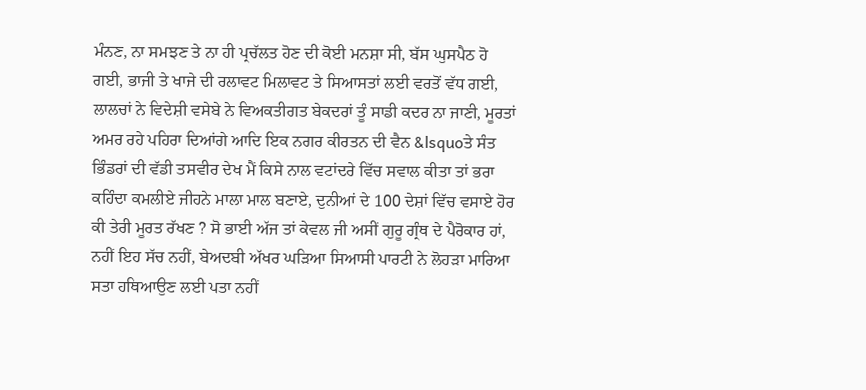ਮੰਨਣ, ਨਾ ਸਮਝਣ ਤੇ ਨਾ ਹੀ ਪ੍ਰਚੱਲਤ ਹੋਣ ਦੀ ਕੋਈ ਮਨਸ਼ਾ ਸੀ, ਬੱਸ ਘੁਸਪੈਠ ਹੋ ਗਈ, ਭਾਜੀ ਤੇ ਖਾਜੇ ਦੀ ਰਲਾਵਟ ਮਿਲਾਵਟ ਤੇ ਸਿਆਸਤਾਂ ਲਈ ਵਰਤੋਂ ਵੱਧ ਗਈ, ਲਾਲਚਾਂ ਨੇ ਵਿਦੇਸ਼ੀ ਵਸੇਬੇ ਨੇ ਵਿਅਕਤੀਗਤ ਬੇਕਦਰਾਂ ਤੂੰ ਸਾਡੀ ਕਦਰ ਨਾ ਜਾਣੀ, ਮੂਰਤਾਂ ਅਮਰ ਰਹੇ ਪਹਿਰਾ ਦਿਆਂਗੇ ਆਦਿ ਇਕ ਨਗਰ ਕੀਰਤਨ ਦੀ ਵੈਨ &lsquoਤੇ ਸੰਤ ਭਿੰਡਰਾਂ ਦੀ ਵੱਡੀ ਤਸਵੀਰ ਦੇਖ ਮੈਂ ਕਿਸੇ ਨਾਲ ਵਟਾਂਦਰੇ ਵਿੱਚ ਸਵਾਲ ਕੀਤਾ ਤਾਂ ਭਰਾ ਕਹਿੰਦਾ ਕਮਲੀਏ ਜੀਹਨੇ ਮਾਲਾ ਮਾਲ ਬਣਾਏ, ਦੁਨੀਆਂ ਦੇ 100 ਦੇਸ਼ਾਂ ਵਿੱਚ ਵਸਾਏ ਹੋਰ ਕੀ ਤੇਰੀ ਮੂਰਤ ਰੱਖਣ ? ਸੋ ਭਾਈ ਅੱਜ ਤਾਂ ਕੇਵਲ ਜੀ ਅਸੀਂ ਗੁਰੂ ਗ੍ਰੰਥ ਦੇ ਪੈਰੋਕਾਰ ਹਾਂ, ਨਹੀਂ ਇਹ ਸੱਚ ਨਹੀਂ, ਬੇਅਦਬੀ ਅੱਖਰ ਘੜਿਆ ਸਿਆਸੀ ਪਾਰਟੀ ਨੇ ਲੋਹੜਾ ਮਾਰਿਆ ਸਤਾ ਹਥਿਆਉਣ ਲਈ ਪਤਾ ਨਹੀਂ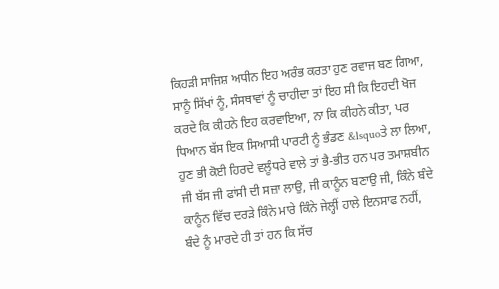ਕਿਹੜੀ ਸਾਜਿਸ਼ ਅਧੀਨ ਇਹ ਅਰੰਭ ਕਰਤਾ ਹੁਣ ਰਵਾਜ ਬਣ ਗਿਆ, ਸਾਨੂੰ ਸਿੱਖਾਂ ਨੂੰ, ਸੰਸਥਾਵਾਂ ਨੂੰ ਚਾਹੀਦਾ ਤਾਂ ਇਹ ਸੀ ਕਿ ਇਹਦੀ ਖੋਜ ਕਰਦੇ ਕਿ ਕੀਹਨੇ ਇਹ ਕਰਵਾਇਆ, ਨਾ ਕਿ ਕੀਹਨੇ ਕੀਤਾ, ਪਰ ਧਿਆਨ ਬੱਸ ਇਕ ਸਿਆਸੀ ਪਾਰਟੀ ਨੂੰ ਭੰਡਣ &lsquoਤੇ ਲਾ ਲਿਆ, ਹੁਣ ਭੀ ਕੋਈ ਹਿਰਦੇ ਵਲੂੰਧਰੇ ਵਾਲੇ ਤਾਂ ਭੈ-ਭੀਤ ਹਨ ਪਰ ਤਮਾਸ਼ਬੀਨ ਜੀ ਬੱਸ ਜੀ ਫਾਂਸੀ ਦੀ ਸਜ਼ਾ ਲਾਉ, ਜੀ ਕਾਨੂੰਨ ਬਣਾਉ ਜੀ, ਕਿੰਨੇ ਬੰਦੇ ਕਾਨੂੰਨ ਵਿੱਚ ਦਰੜੇ ਕਿੰਨੇ ਮਾਰੇ ਕਿੰਨੇ ਜੇਲ੍ਹੀਂ ਹਾਲੇ ਇਨਸਾਫ ਨਹੀਂ, ਬੰਦੇ ਨੂੰ ਮਾਰਦੇ ਹੀ ਤਾਂ ਹਨ ਕਿ ਸੱਚ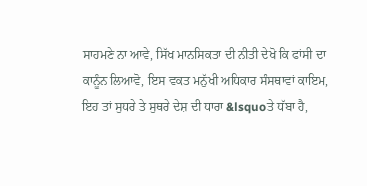ਸਾਹਮਣੇ ਨਾ ਆਵੇ, ਸਿੱਖ ਮਾਨਸਿਕਤਾ ਦੀ ਨੀਤੀ ਦੇਖੋ ਕਿ ਫਾਂਸੀ ਦਾ ਕਾਨੂੰਨ ਲਿਆਵੋ, ਇਸ ਵਕਤ ਮਨੁੱਖੀ ਅਧਿਕਾਰ ਸੰਸਥਾਵਾਂ ਕਾਇਮ, ਇਹ ਤਾਂ ਸੁਧਰੇ ਤੇ ਸੁਥਰੇ ਦੇਸ਼ ਦੀ ਧਾਰਾ &lsquoਤੇ ਧੱਬਾ ਹੈ,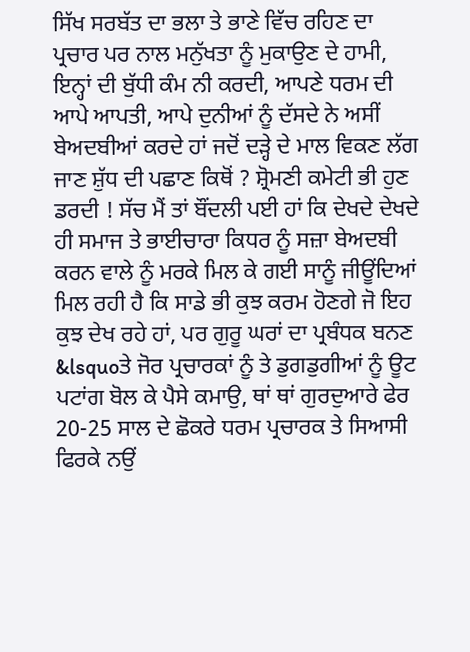ਸਿੱਖ ਸਰਬੱਤ ਦਾ ਭਲਾ ਤੇ ਭਾਣੇ ਵਿੱਚ ਰਹਿਣ ਦਾ ਪ੍ਰਚਾਰ ਪਰ ਨਾਲ ਮਨੁੱਖਤਾ ਨੂੰ ਮੁਕਾਉਣ ਦੇ ਹਾਮੀ, ਇਨ੍ਹਾਂ ਦੀ ਬੁੱਧੀ ਕੰਮ ਨੀ ਕਰਦੀ, ਆਪਣੇ ਧਰਮ ਦੀ ਆਪੇ ਆਪਤੀ, ਆਪੇ ਦੁਨੀਆਂ ਨੂੰ ਦੱਸਦੇ ਨੇ ਅਸੀਂ ਬੇਅਦਬੀਆਂ ਕਰਦੇ ਹਾਂ ਜਦੋਂ ਦੜ੍ਹੇ ਦੇ ਮਾਲ ਵਿਕਣ ਲੱਗ ਜਾਣ ਸ਼ੁੱਧ ਦੀ ਪਛਾਣ ਕਿਥੋਂ ? ਸ਼੍ਰੋਮਣੀ ਕਮੇਟੀ ਭੀ ਹੁਣ ਡਰਦੀ ! ਸੱਚ ਮੈਂ ਤਾਂ ਬੌਂਦਲੀ ਪਈ ਹਾਂ ਕਿ ਦੇਖਦੇ ਦੇਖਦੇ ਹੀ ਸਮਾਜ ਤੇ ਭਾਈਚਾਰਾ ਕਿਧਰ ਨੂੰ ਸਜ਼ਾ ਬੇਅਦਬੀ ਕਰਨ ਵਾਲੇ ਨੂੰ ਮਰਕੇ ਮਿਲ ਕੇ ਗਈ ਸਾਨੂੰ ਜੀਊਂਦਿਆਂ ਮਿਲ ਰਹੀ ਹੈ ਕਿ ਸਾਡੇ ਭੀ ਕੁਝ ਕਰਮ ਹੋਣਗੇ ਜੋ ਇਹ ਕੁਝ ਦੇਖ ਰਹੇ ਹਾਂ, ਪਰ ਗੁਰੂ ਘਰਾਂ ਦਾ ਪ੍ਰਬੰਧਕ ਬਨਣ &lsquoਤੇ ਜੋਰ ਪ੍ਰਚਾਰਕਾਂ ਨੂੰ ਤੇ ਡੁਗਡੁਗੀਆਂ ਨੂੰ ਊਟ ਪਟਾਂਗ ਬੋਲ ਕੇ ਪੈਸੇ ਕਮਾਉ, ਥਾਂ ਥਾਂ ਗੁਰਦੁਆਰੇ ਫੇਰ 20-25 ਸਾਲ ਦੇ ਛੋਕਰੇ ਧਰਮ ਪ੍ਰਚਾਰਕ ਤੇ ਸਿਆਸੀ ਫਿਰਕੇ ਨਉਂ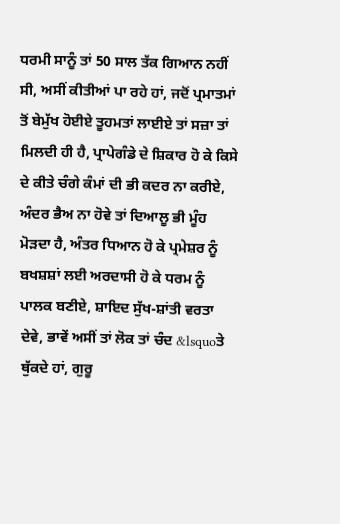ਧਰਮੀ ਸਾਨੂੰ ਤਾਂ 50 ਸਾਲ ਤੱਕ ਗਿਆਨ ਨਹੀਂ ਸੀ, ਅਸੀਂ ਕੀਤੀਆਂ ਪਾ ਰਹੇ ਹਾਂ, ਜਦੋਂ ਪ੍ਰਮਾਤਮਾਂ ਤੋਂ ਬੇਮੁੱਖ ਹੋਈਏ ਤੂਹਮਤਾਂ ਲਾਈਏ ਤਾਂ ਸਜ਼ਾ ਤਾਂ ਮਿਲਦੀ ਹੀ ਹੈ, ਪ੍ਰਾਪੇਗੰਡੇ ਦੇ ਸ਼ਿਕਾਰ ਹੋ ਕੇ ਕਿਸੇ ਦੇ ਕੀਤੇ ਚੰਗੇ ਕੰਮਾਂ ਦੀ ਭੀ ਕਦਰ ਨਾ ਕਰੀਏ, ਅੰਦਰ ਭੈਅ ਨਾ ਹੋਵੇ ਤਾਂ ਦਿਆਲੂ ਭੀ ਮੂੰਹ ਮੋੜਦਾ ਹੈ, ਅੰਤਰ ਧਿਆਨ ਹੋ ਕੇ ਪ੍ਰਮੇਸ਼ਰ ਨੂੰ ਬਖਸ਼ਸ਼ਾਂ ਲਈ ਅਰਦਾਸੀ ਹੋ ਕੇ ਧਰਮ ਨੂੰ ਪਾਲਕ ਬਣੀਏ, ਸ਼ਾਇਦ ਸੁੱਖ-ਸ਼ਾਂਤੀ ਵਰਤਾ ਦੇਵੇ, ਭਾਵੇਂ ਅਸੀਂ ਤਾਂ ਲੋਕ ਤਾਂ ਚੰਦ &lsquoਤੇ ਥੁੱਕਦੇ ਹਾਂ, ਗੁਰੂ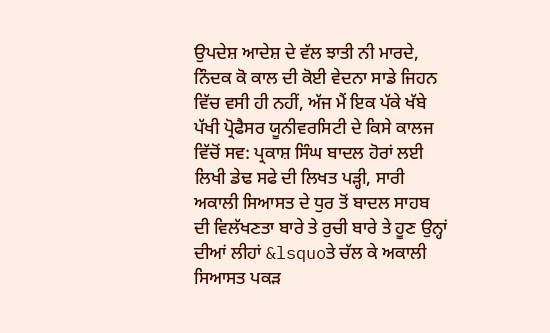ਉਪਦੇਸ਼ ਆਦੇਸ਼ ਦੇ ਵੱਲ ਝਾਤੀ ਨੀ ਮਾਰਦੇ, ਨਿੰਦਕ ਕੋ ਕਾਲ ਦੀ ਕੋਈ ਵੇਦਨਾ ਸਾਡੇ ਜਿਹਨ ਵਿੱਚ ਵਸੀ ਹੀ ਨਹੀਂ, ਅੱਜ ਮੈਂ ਇਕ ਪੱਕੇ ਖੱਬੇ ਪੱਖੀ ਪ੍ਰੋਫੈਸਰ ਯੂਨੀਵਰਸਿਟੀ ਦੇ ਕਿਸੇ ਕਾਲਜ ਵਿੱਚੋਂ ਸਵ: ਪ੍ਰਕਾਸ਼ ਸਿੰਘ ਬਾਦਲ ਹੋਰਾਂ ਲਈ ਲਿਖੀ ਡੇਢ ਸਫੇ ਦੀ ਲਿਖਤ ਪੜ੍ਹੀ, ਸਾਰੀ ਅਕਾਲੀ ਸਿਆਸਤ ਦੇ ਧੁਰ ਤੋਂ ਬਾਦਲ ਸਾਹਬ ਦੀ ਵਿਲੱਖਣਤਾ ਬਾਰੇ ਤੇ ਰੁਚੀ ਬਾਰੇ ਤੇ ਹੂਣ ਉਨ੍ਹਾਂ ਦੀਆਂ ਲੀਹਾਂ &lsquoਤੇ ਚੱਲ ਕੇ ਅਕਾਲੀ ਸਿਆਸਤ ਪਕੜ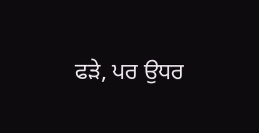ਫੜੇ, ਪਰ ਉਧਰ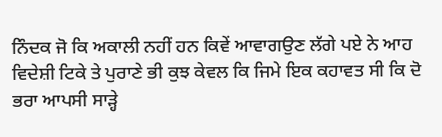ਨਿੰਦਕ ਜੋ ਕਿ ਅਕਾਲੀ ਨਹੀਂ ਹਨ ਕਿਵੇਂ ਆਵਾਗਉਣ ਲੱਗੇ ਪਏ ਨੇ ਆਹ ਵਿਦੇਸ਼ੀ ਟਿਕੇ ਤੇ ਪੁਰਾਣੇ ਭੀ ਕੁਝ ਕੇਵਲ ਕਿ ਜਿਮੇ ਇਕ ਕਹਾਵਤ ਸੀ ਕਿ ਦੋ ਭਰਾ ਆਪਸੀ ਸਾੜ੍ਹੇ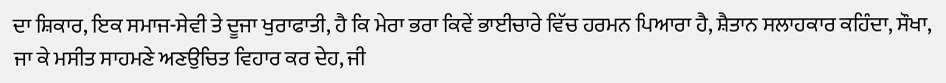ਦਾ ਸ਼ਿਕਾਰ, ਇਕ ਸਮਾਜ-ਸੇਵੀ ਤੇ ਦੂਜਾ ਖੁਰਾਫਾਤੀ, ਹੈ ਕਿ ਮੇਰਾ ਭਰਾ ਕਿਵੇਂ ਭਾਈਚਾਰੇ ਵਿੱਚ ਹਰਮਨ ਪਿਆਰਾ ਹੈ, ਸ਼ੈਤਾਨ ਸਲਾਹਕਾਰ ਕਹਿੰਦਾ, ਸੌਖਾ, ਜਾ ਕੇ ਮਸੀਤ ਸਾਹਮਣੇ ਅਣਉਚਿਤ ਵਿਹਾਰ ਕਰ ਦੇਹ, ਜੀ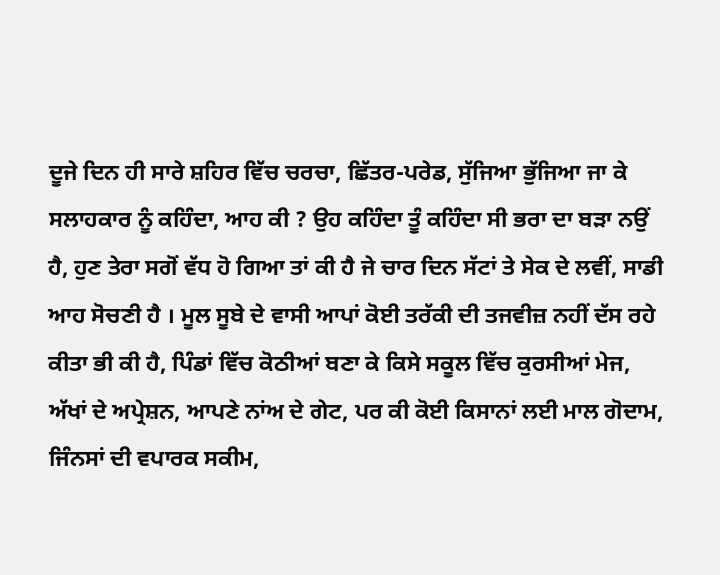ਦੂਜੇ ਦਿਨ ਹੀ ਸਾਰੇ ਸ਼ਹਿਰ ਵਿੱਚ ਚਰਚਾ, ਛਿੱਤਰ-ਪਰੇਡ, ਸੁੱਜਿਆ ਭੁੱਜਿਆ ਜਾ ਕੇ ਸਲਾਹਕਾਰ ਨੂੰ ਕਹਿੰਦਾ, ਆਹ ਕੀ ? ਉਹ ਕਹਿੰਦਾ ਤੂੰ ਕਹਿੰਦਾ ਸੀ ਭਰਾ ਦਾ ਬੜਾ ਨਉਂ ਹੈ, ਹੁਣ ਤੇਰਾ ਸਗੋਂ ਵੱਧ ਹੋ ਗਿਆ ਤਾਂ ਕੀ ਹੈ ਜੇ ਚਾਰ ਦਿਨ ਸੱਟਾਂ ਤੇ ਸੇਕ ਦੇ ਲਵੀਂ, ਸਾਡੀ ਆਹ ਸੋਚਣੀ ਹੈ । ਮੂਲ ਸੂਬੇ ਦੇ ਵਾਸੀ ਆਪਾਂ ਕੋਈ ਤਰੱਕੀ ਦੀ ਤਜਵੀਜ਼ ਨਹੀਂ ਦੱਸ ਰਹੇ ਕੀਤਾ ਭੀ ਕੀ ਹੈ, ਪਿੰਡਾਂ ਵਿੱਚ ਕੋਠੀਆਂ ਬਣਾ ਕੇ ਕਿਸੇ ਸਕੂਲ ਵਿੱਚ ਕੁਰਸੀਆਂ ਮੇਜ, ਅੱਖਾਂ ਦੇ ਅਪ੍ਰੇਸ਼ਨ, ਆਪਣੇ ਨਾਂਅ ਦੇ ਗੇਟ, ਪਰ ਕੀ ਕੋਈ ਕਿਸਾਨਾਂ ਲਈ ਮਾਲ ਗੋਦਾਮ, ਜਿੰਨਸਾਂ ਦੀ ਵਪਾਰਕ ਸਕੀਮ,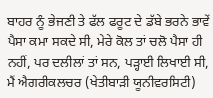ਬਾਹਰ ਨੂੰ ਭੇਜਣੀ ਤੇ ਫੱਲ ਫਰੂਟ ਦੇ ਡੱਬੇ ਭਰਨੇ ਭਾਵੇਂ ਪੈਸਾ ਕਮਾ ਸਕਦੇ ਸੀ, ਮੇਰੇ ਕੋਲ ਤਾਂ ਚਲੋ ਪੈਸਾ ਹੀ ਨਹੀਂ, ਪਰ ਦਲੀਲਾਂ ਤਾਂ ਸਨ, ਪੜ੍ਹਾਈ ਲਿਖਾਈ ਸੀ, ਮੈਂ ਐਗਰੀਕਲਚਰ (ਖੇਤੀਬਾੜੀ ਯੂਨੀਵਰਸਿਟੀ)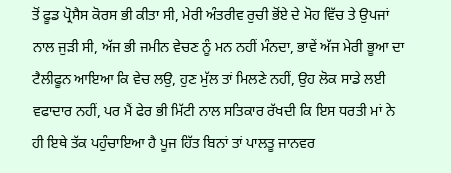ਤੋਂ ਫੂਡ ਪ੍ਰੋਸੈਸ ਕੋਰਸ ਭੀ ਕੀਤਾ ਸੀ, ਮੇਰੀ ਅੰਤਰੀਵ ਰੁਚੀ ਭੋਂਏ ਦੇ ਮੋਹ ਵਿੱਚ ਤੇ ਉਪਜਾਂ ਨਾਲ ਜੁੜੀ ਸੀ, ਅੱਜ ਭੀ ਜਮੀਨ ਵੇਚਣ ਨੂੰ ਮਨ ਨਹੀਂ ਮੰਨਦਾ, ਭਾਵੇਂ ਅੱਜ ਮੇਰੀ ਭੂਆ ਦਾ ਟੈਲੀਫੂਨ ਆਇਆ ਕਿ ਵੇਚ ਲਉ, ਹੁਣ ਮੁੱਲ ਤਾਂ ਮਿਲਣੇ ਨਹੀਂ, ਉਹ ਲੋਕ ਸਾਡੇ ਲਈ ਵਫਾਦਾਰ ਨਹੀਂ, ਪਰ ਮੈਂ ਫੇਰ ਭੀ ਮਿੱਟੀ ਨਾਲ ਸਤਿਕਾਰ ਰੱਖਦੀ ਕਿ ਇਸ ਧਰਤੀ ਮਾਂ ਨੇ ਹੀ ਇਥੇ ਤੱਕ ਪਹੁੰਚਾਇਆ ਹੈ ਪੂਜ ਹਿੱਤ ਬਿਨਾਂ ਤਾਂ ਪਾਲਤੂ ਜਾਨਵਰ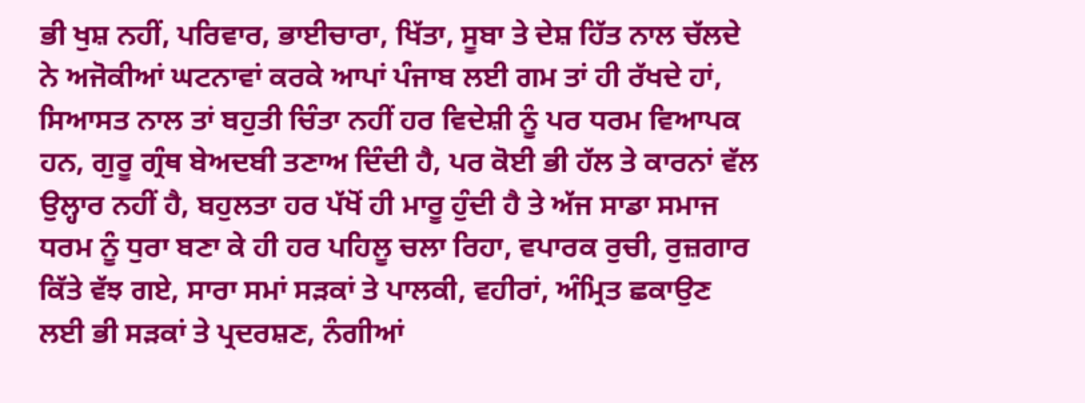ਭੀ ਖੁਸ਼ ਨਹੀਂ, ਪਰਿਵਾਰ, ਭਾਈਚਾਰਾ, ਖਿੱਤਾ, ਸੂਬਾ ਤੇ ਦੇਸ਼ ਹਿੱਤ ਨਾਲ ਚੱਲਦੇ ਨੇ ਅਜੋਕੀਆਂ ਘਟਨਾਵਾਂ ਕਰਕੇ ਆਪਾਂ ਪੰਜਾਬ ਲਈ ਗਮ ਤਾਂ ਹੀ ਰੱਖਦੇ ਹਾਂ, ਸਿਆਸਤ ਨਾਲ ਤਾਂ ਬਹੁਤੀ ਚਿੰਤਾ ਨਹੀਂ ਹਰ ਵਿਦੇਸ਼ੀ ਨੂੰ ਪਰ ਧਰਮ ਵਿਆਪਕ ਹਨ, ਗੁਰੂ ਗ੍ਰੰਥ ਬੇਅਦਬੀ ਤਣਾਅ ਦਿੰਦੀ ਹੈ, ਪਰ ਕੋਈ ਭੀ ਹੱਲ ਤੇ ਕਾਰਨਾਂ ਵੱਲ ਉਲ੍ਹਾਰ ਨਹੀਂ ਹੈ, ਬਹੁਲਤਾ ਹਰ ਪੱਖੋਂ ਹੀ ਮਾਰੂ ਹੁੰਦੀ ਹੈ ਤੇ ਅੱਜ ਸਾਡਾ ਸਮਾਜ ਧਰਮ ਨੂੰ ਧੁਰਾ ਬਣਾ ਕੇ ਹੀ ਹਰ ਪਹਿਲੂ ਚਲਾ ਰਿਹਾ, ਵਪਾਰਕ ਰੁਚੀ, ਰੁਜ਼ਗਾਰ ਕਿੱਤੇ ਵੱਝ ਗਏ, ਸਾਰਾ ਸਮਾਂ ਸੜਕਾਂ ਤੇ ਪਾਲਕੀ, ਵਹੀਰਾਂ, ਅੰਮ੍ਰਿਤ ਛਕਾਉਣ ਲਈ ਭੀ ਸੜਕਾਂ ਤੇ ਪ੍ਰਦਰਸ਼ਣ, ਨੰਗੀਆਂ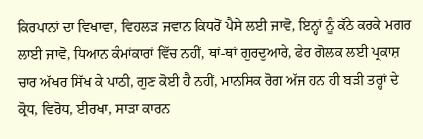ਕਿਰਪਾਨਾਂ ਦਾ ਵਿਖਾਵਾ, ਵਿਹਲੜ ਜਵਾਨ ਕਿਧਰੋਂ ਪੈਸੇ ਲਈ ਜਾਵੋ, ਇਨ੍ਹਾਂ ਨੂੰ ਕੱਠੇ ਕਰਕੇ ਮਗਰ ਲਾਈ ਜਾਵੋ, ਧਿਆਨ ਕੰਮਾਂਕਾਰਾਂ ਵਿੱਚ ਨਹੀਂ, ਥਾਂ-ਥਾਂ ਗੁਰਦੁਆਰੇ, ਫੇਰ ਗੋਲਕ ਲਈ ਪ੍ਰਕਾਸ਼ ਚਾਰ ਅੱਖਰ ਸਿੱਖ ਕੇ ਪਾਠੀ, ਗੁਣ ਕੋਈ ਹੈ ਨਹੀਂ, ਮਾਨਸਿਕ ਰੋਗ ਅੱਜ ਹਨ ਹੀ ਬੜੀ ਤਰ੍ਹਾਂ ਦੇ ਕ੍ਰੋਧ, ਵਿਰੋਧ, ਈਰਖਾ, ਸਾੜਾ ਕਾਰਨ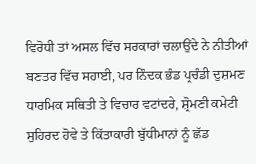ਵਿਰੋਧੀ ਤਾਂ ਅਸਲ ਵਿੱਚ ਸਰਕਾਰਾਂ ਚਲਾਉਂਦੇ ਨੇ ਨੀਤੀਆਂ ਬਣਤਰ ਵਿੱਚ ਸਹਾਈ, ਪਰ ਨਿੰਦਕ ਭੰਡ ਪ੍ਰਚੰਡੀ ਦੁਸ਼ਮਣ ਧਾਰਮਿਕ ਸਥਿਤੀ ਤੇ ਵਿਚਾਰ ਵਟਾਂਦਰੇ, ਸ਼੍ਰੋਮਣੀ ਕਮੇਟੀ ਸੁਹਿਰਦ ਹੋਵੇ ਤੇ ਕਿੱਤਾਕਾਰੀ ਬੁੱਧੀਮਾਨਾਂ ਨੂੰ ਛੱਡ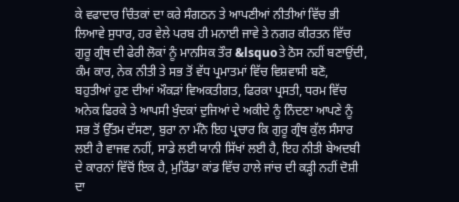ਕੇ ਵਫਾਦਾਰ ਚਿੰਤਕਾਂ ਦਾ ਕਰੇ ਸੰਗਠਨ ਤੇ ਆਪਣੀਆਂ ਨੀਤੀਆਂ ਵਿੱਚ ਭੀ ਲਿਆਵੇ ਸੁਧਾਰ, ਹਰ ਵੇਲੇ ਪਰਬ ਹੀ ਮਨਾਈ ਜਾਵੇ ਤੇ ਨਗਰ ਕੀਰਤਨ ਵਿੱਚ ਗੁਰੂ ਗ੍ਰੰਥ ਦੀ ਫੇਰੀ ਲੋਕਾਂ ਨੂੰ ਮਾਨਸਿਕ ਤੌਰ &lsquoਤੇ ਠੋਸ ਨਹੀਂ ਬਣਾਉਂਦੀ, ਕੰਮ ਕਾਰ, ਨੇਕ ਨੀਤੀ ਤੇ ਸਭ ਤੋਂ ਵੱਧ ਪ੍ਰਮਾਤਮਾਂ ਵਿੱਚ ਵਿਸ਼ਵਾਸੀ ਬਣੋ, ਬਹੁਤੀਆਂ ਹੁਣ ਦੀਆਂ ਔਕੜਾਂ ਵਿਅਕਤੀਗਤ, ਫਿਰਕਾ ਪ੍ਰਸਤੀ, ਧਰਮ ਵਿੱਚ ਅਨੇਕ ਫਿਰਕੇ ਤੇ ਆਪਸੀ ਖੁੰਦਕਾਂ ਦੁਜਿਆਂ ਦੇ ਅਕੀਦੇ ਨੂੰ ਨਿੰਦਣਾ ਆਪਣੇ ਨੂੰ ਸਭ ਤੋਂ ਉੱਤਮ ਦੱਸਣਾ, ਬੁਰਾ ਨਾ ਮੰਨੋ ਇਹ ਪ੍ਰਚਾਰ ਕਿ ਗੁਰੂ ਗ੍ਰੰਥ ਕੁੱਲ ਸੰਸਾਰ ਲਈ ਹੈ ਵਾਜਵ ਨਹੀਂ, ਸਾਡੇ ਲਈ ਯਾਨੀ ਸਿੱਖਾਂ ਲਈ ਹੈ, ਇਹ ਨੀਤੀ ਬੇਅਦਬੀ ਦੇ ਕਾਰਨਾਂ ਵਿੱਚੋਂ ਇਕ ਹੈ, ਮੁਰਿੰਡਾ ਕਾਂਡ ਵਿੱਚ ਹਾਲੇ ਜਾਂਚ ਦੀ ਕੜ੍ਹੀ ਨਹੀਂ ਦੋਸ਼ੀ ਦਾ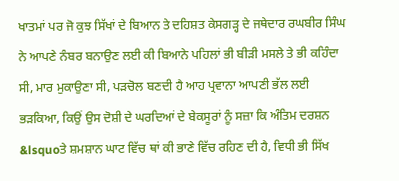ਖਾਤਮਾਂ ਪਰ ਜੋ ਕੁਝ ਸਿੱਖਾਂ ਦੇ ਬਿਆਨ ਤੇ ਦਹਿਸ਼ਤ ਕੇਸਗੜ੍ਹ ਦੇ ਜਥੇਦਾਰ ਰਘਬੀਰ ਸਿੰਘ ਨੇ ਆਪਣੇ ਨੰਬਰ ਬਨਾਉਣ ਲਈ ਕੀ ਬਿਆਨੇ ਪਹਿਲਾਂ ਭੀ ਬੀੜੀ ਮਸਲੇ ਤੇ ਭੀ ਕਹਿੰਦਾ ਸੀ, ਮਾਰ ਮੁਕਾਉਣਾ ਸੀ, ਪੜਚੋਲ ਬਣਦੀ ਹੈ ਆਹ ਪ੍ਰਵਾਨਾ ਆਪਣੀ ਭੱਲ ਲਈ ਭੜਕਿਆ, ਕਿਉਂ ਉਸ ਦੋਸ਼ੀ ਦੇ ਘਰਦਿਆਂ ਦੇ ਬੇਕਸੂਰਾਂ ਨੂੰ ਸਜ਼ਾ ਕਿ ਅੰਤਿਮ ਦਰਸ਼ਨ &lsquoਤੇ ਸ਼ਮਸ਼ਾਨ ਘਾਟ ਵਿੱਚ ਥਾਂ ਕੀ ਭਾਣੇ ਵਿੱਚ ਰਹਿਣ ਦੀ ਹੈ, ਵਿਧੀ ਭੀ ਸਿੱਖ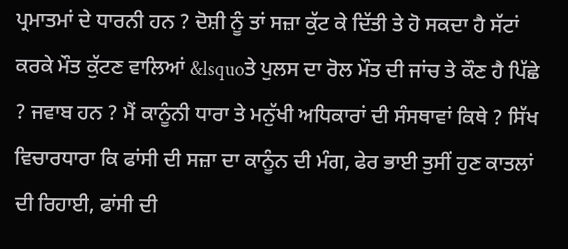ਪ੍ਰਮਾਤਮਾਂ ਦੇ ਧਾਰਨੀ ਹਨ ? ਦੋਸ਼ੀ ਨੂੰ ਤਾਂ ਸਜ਼ਾ ਕੁੱਟ ਕੇ ਦਿੱਤੀ ਤੇ ਹੋ ਸਕਦਾ ਹੈ ਸੱਟਾਂ ਕਰਕੇ ਮੌਤ ਕੁੱਟਣ ਵਾਲਿਆਂ &lsquoਤੇ ਪੁਲਸ ਦਾ ਰੋਲ ਮੌਤ ਦੀ ਜਾਂਚ ਤੇ ਕੌਣ ਹੈ ਪਿੱਛੇ ? ਜਵਾਬ ਹਨ ? ਮੈਂ ਕਾਨੂੰਨੀ ਧਾਰਾ ਤੇ ਮਨੁੱਖੀ ਅਧਿਕਾਰਾਂ ਦੀ ਸੰਸਥਾਵਾਂ ਕਿਥੇ ? ਸਿੱਖ ਵਿਚਾਰਧਾਰਾ ਕਿ ਫਾਂਸੀ ਦੀ ਸਜ਼ਾ ਦਾ ਕਾਨੂੰਨ ਦੀ ਮੰਗ, ਫੇਰ ਭਾਈ ਤੁਸੀਂ ਹੁਣ ਕਾਤਲਾਂ ਦੀ ਰਿਹਾਈ, ਫਾਂਸੀ ਦੀ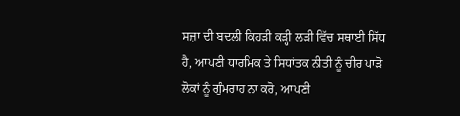ਸਜ਼ਾ ਦੀ ਬਦਲੀ ਕਿਹੜੀ ਕੜ੍ਹੀ ਲੜੀ ਵਿੱਚ ਸਥਾਈ ਸਿੱਧ ਹੈ, ਆਪਣੀ ਧਾਰਮਿਕ ਤੇ ਸਿਧਾਂਤਕ ਨੀਤੀ ਨੂੰ ਚੀਰ ਪਾੜੋ ਲੋਕਾਂ ਨੂੰ ਗੁੰਮਰਾਹ ਨਾ ਕਰੋ, ਆਪਣੀ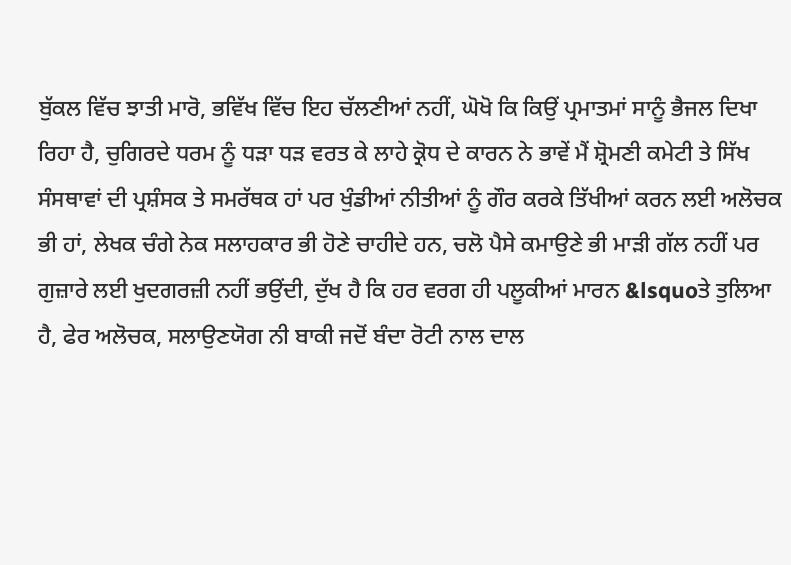ਬੁੱਕਲ ਵਿੱਚ ਝਾਤੀ ਮਾਰੋ, ਭਵਿੱਖ ਵਿੱਚ ਇਹ ਚੱਲਣੀਆਂ ਨਹੀਂ, ਘੋਖੋ ਕਿ ਕਿਉਂ ਪ੍ਰਮਾਤਮਾਂ ਸਾਨੂੰ ਭੈਜਲ ਦਿਖਾ ਰਿਹਾ ਹੈ, ਚੁਗਿਰਦੇ ਧਰਮ ਨੂੰ ਧੜਾ ਧੜ ਵਰਤ ਕੇ ਲਾਹੇ ਕ੍ਰੋਧ ਦੇ ਕਾਰਨ ਨੇ ਭਾਵੇਂ ਮੈਂ ਸ਼੍ਰੋਮਣੀ ਕਮੇਟੀ ਤੇ ਸਿੱਖ ਸੰਸਥਾਵਾਂ ਦੀ ਪ੍ਰਸ਼ੰਸਕ ਤੇ ਸਮਰੱਥਕ ਹਾਂ ਪਰ ਖੁੰਡੀਆਂ ਨੀਤੀਆਂ ਨੂੰ ਗੌਰ ਕਰਕੇ ਤਿੱਖੀਆਂ ਕਰਨ ਲਈ ਅਲੋਚਕ ਭੀ ਹਾਂ, ਲੇਖਕ ਚੰਗੇ ਨੇਕ ਸਲਾਹਕਾਰ ਭੀ ਹੋਣੇ ਚਾਹੀਦੇ ਹਨ, ਚਲੋ ਪੈਸੇ ਕਮਾਉਣੇ ਭੀ ਮਾੜੀ ਗੱਲ ਨਹੀਂ ਪਰ ਗੁਜ਼ਾਰੇ ਲਈ ਖੁਦਗਰਜ਼ੀ ਨਹੀਂ ਭਉਂਦੀ, ਦੁੱਖ ਹੈ ਕਿ ਹਰ ਵਰਗ ਹੀ ਪਲੂਕੀਆਂ ਮਾਰਨ &lsquoਤੇ ਤੁਲਿਆ ਹੈ, ਫੇਰ ਅਲੋਚਕ, ਸਲਾਉਣਯੋਗ ਨੀ ਬਾਕੀ ਜਦੋਂ ਬੰਦਾ ਰੋਟੀ ਨਾਲ ਦਾਲ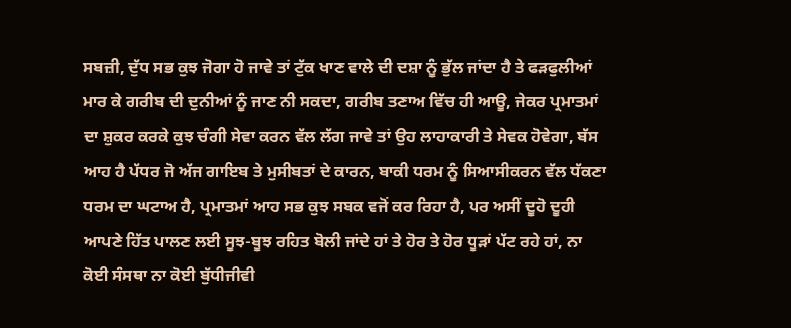ਸਬਜ਼ੀ, ਦੁੱਧ ਸਭ ਕੁਝ ਜੋਗਾ ਹੋ ਜਾਵੇ ਤਾਂ ਟੁੱਕ ਖਾਣ ਵਾਲੇ ਦੀ ਦਸ਼ਾ ਨੂੰ ਭੁੱਲ ਜਾਂਦਾ ਹੈ ਤੇ ਫੜਫੁਲੀਆਂ ਮਾਰ ਕੇ ਗਰੀਬ ਦੀ ਦੁਨੀਆਂ ਨੂੰ ਜਾਣ ਨੀ ਸਕਦਾ, ਗਰੀਬ ਤਣਾਅ ਵਿੱਚ ਹੀ ਆਊ, ਜੇਕਰ ਪ੍ਰਮਾਤਮਾਂ ਦਾ ਸ਼ੁਕਰ ਕਰਕੇ ਕੁਝ ਚੰਗੀ ਸੇਵਾ ਕਰਨ ਵੱਲ ਲੱਗ ਜਾਵੇ ਤਾਂ ਉਹ ਲਾਹਾਕਾਰੀ ਤੇ ਸੇਵਕ ਹੋਵੇਗਾ, ਬੱਸ ਆਹ ਹੈ ਪੱਧਰ ਜੋ ਅੱਜ ਗਾਇਬ ਤੇ ਮੁਸੀਬਤਾਂ ਦੇ ਕਾਰਨ, ਬਾਕੀ ਧਰਮ ਨੂੰ ਸਿਆਸੀਕਰਨ ਵੱਲ ਧੱਕਣਾ ਧਰਮ ਦਾ ਘਟਾਅ ਹੈ, ਪ੍ਰਮਾਤਮਾਂ ਆਹ ਸਭ ਕੁਝ ਸਬਕ ਵਜੋਂ ਕਰ ਰਿਹਾ ਹੈ, ਪਰ ਅਸੀਂ ਦੂਹੋ ਦੂਹੀ ਆਪਣੇ ਹਿੱਤ ਪਾਲਣ ਲਈ ਸੂਝ-ਬੂਝ ਰਹਿਤ ਬੋਲੀ ਜਾਂਦੇ ਹਾਂ ਤੇ ਹੋਰ ਤੇ ਹੋਰ ਧੂੜਾਂ ਪੱਟ ਰਹੇ ਹਾਂ, ਨਾ ਕੋਈ ਸੰਸਥਾ ਨਾ ਕੋਈ ਬੁੱਧੀਜੀਵੀ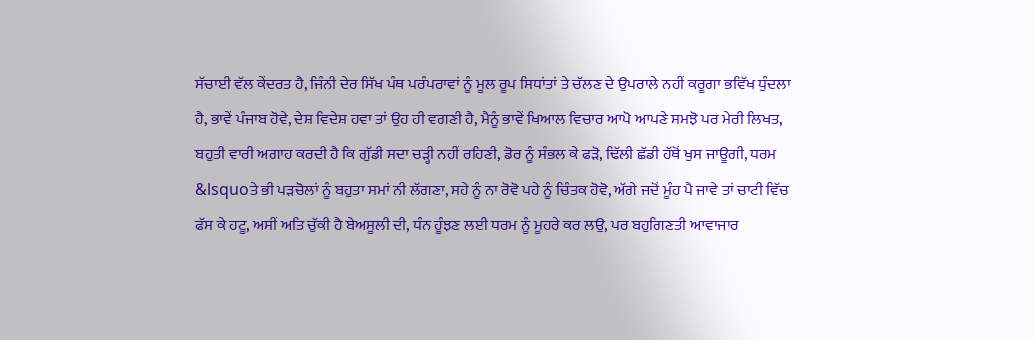ਸੱਚਾਈ ਵੱਲ ਕੇਂਦਰਤ ਹੈ, ਜਿੰਨੀ ਦੇਰ ਸਿੱਖ ਪੰਥ ਪਰੰਪਰਾਵਾਂ ਨੂੰ ਮੂਲ ਰੂਪ ਸਿਧਾਂਤਾਂ ਤੇ ਚੱਲਣ ਦੇ ਉਪਰਾਲੇ ਨਹੀਂ ਕਰੂਗਾ ਭਵਿੱਖ ਧੁੰਦਲਾ ਹੈ, ਭਾਵੇਂ ਪੰਜਾਬ ਹੋਵੇ, ਦੇਸ਼ ਵਿਦੇਸ਼ ਹਵਾ ਤਾਂ ਉਹ ਹੀ ਵਗਣੀ ਹੈ, ਮੈਨੂੰ ਭਾਵੇਂ ਖਿਆਲ ਵਿਚਾਰ ਆਪੋ ਆਪਣੇ ਸਮਝੋ ਪਰ ਮੇਰੀ ਲਿਖਤ, ਬਹੁਤੀ ਵਾਰੀ ਅਗਾਹ ਕਰਦੀ ਹੈ ਕਿ ਗੁੱਡੀ ਸਦਾ ਚੜ੍ਹੀ ਨਹੀਂ ਰਹਿਣੀ, ਡੋਰ ਨੂੰ ਸੰਭਲ ਕੇ ਫੜੋ, ਢਿੱਲੀ ਛੱਡੀ ਹੱਥੋਂ ਖੁਸ ਜਾਊਗੀ, ਧਰਮ &lsquoਤੇ ਭੀ ਪੜਚੋਲਾਂ ਨੂੰ ਬਹੁਤਾ ਸਮਾਂ ਨੀ ਲੱਗਣਾ, ਸਹੇ ਨੂੰ ਨਾ ਰੋਵੋ ਪਹੇ ਨੂੰ ਚਿੰਤਕ ਹੋਵੋ, ਅੱਗੇ ਜਦੋਂ ਮੂੰਹ ਪੈ ਜਾਵੇ ਤਾਂ ਚਾਟੀ ਵਿੱਚ ਫੱਸ ਕੇ ਹਟੂ, ਅਸੀਂ ਅਤਿ ਚੁੱਕੀ ਹੈ ਬੇਅਸੂਲੀ ਦੀ, ਧੰਨ ਹੂੰਝਣ ਲਈ ਧਰਮ ਨੂੰ ਮੂਹਰੇ ਕਰ ਲਉ, ਪਰ ਬਹੁਗਿਣਤੀ ਆਵਾਜਾਰ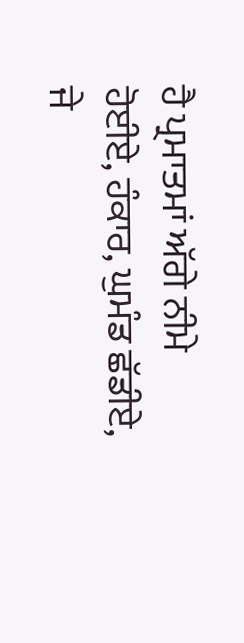ਹੈ ਪ੍ਰਮਾਤਮਾਂ ਅੱਗੇ ਨੀਮੇ ਹੋਈਏ, ਹੰਕਾਰ, ਘੁਮੰਡ ਛੱਡੀਏ, ਜੇ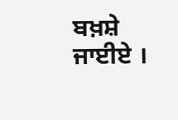ਬਖ਼ਸ਼ੇ ਜਾਈਏ ।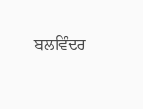ਬਲਵਿੰਦਰ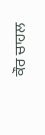ਕੌਰ ਚਾਹਲ